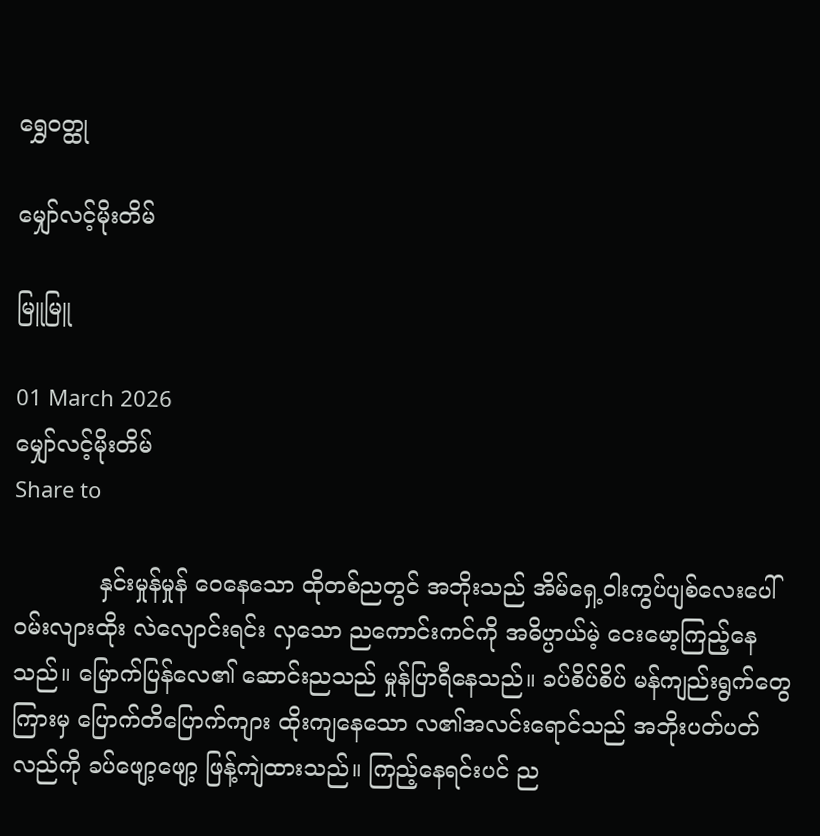ရွှေဝတ္ထု

မျှော်လင့်မိုးတိမ်

မြူမြူ

01 March 2026
မျှော်လင့်မိုးတိမ်
Share to

            နှင်းမှုန်မှုန် ဝေနေသော ထိုတစ်ညတွင် အဘိုးသည် အိမ်ရှေ့ဝါးကွပ်ပျစ်လေးပေါ် ဝမ်းလျားထိုး လဲလျောင်းရင်း လှသော ညကောင်းကင်ကို အဓိပ္ပာယ်မဲ့ ငေးမော့ကြည့်နေသည်။ မြောက်ပြန်လေ၏ ဆောင်းညသည် မှုန်ပြာရီနေသည်။ ခပ်စိပ်စိပ် မန်ကျည်းရွက်တွေကြားမှ ပြောက်တိပြောက်ကျား ထိုးကျနေသော လ၏အလင်းရောင်သည် အဘိုးပတ်ပတ်လည်ကို ခပ်ဖျော့ဖျော့ ဖြန့်ကျဲထားသည်။ ကြည့်နေရင်းပင် ည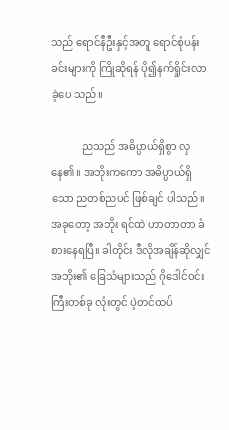သည် ရောင်နီဦးနှင့်အတူ ရောင်စုံပန်းခင်းများကို ကြိုဆိုရန် ပို၍နက်ရှိုင်းလာခဲ့ပေ သည်။

            ညသည် အဓိပ္ပာယ်ရှိစွာ လှနေ၏။ အဘိုးကကော အဓိပ္ပာယ်ရှိသော ညတစ်ညပင် ဖြစ်ချင် ပါသည်။ အခုတော့ အဘိုး ရင်ထဲ ဟာတာတာ ခံစားနေရပြီ။ ခါတိုင်း ဒီလိုအချိန်ဆိုလျှင် အဘိုး၏ ခြေသံများသည် ဂိုဒေါင်ဝင်းကြီးတစ်ခု လုံးတွင် ပဲ့တင်ထပ်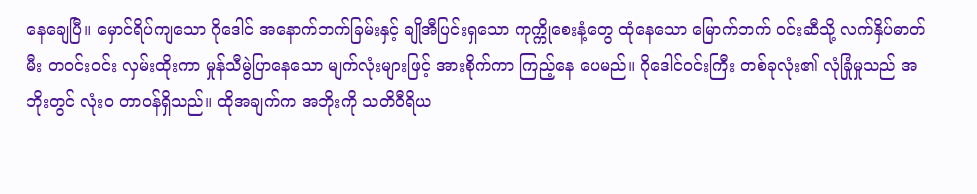နေချေပြီ။ မှောင်ရိပ်ကျသော ဂိုဒေါင် အနောက်ဘက်ခြမ်းနှင့် ချိုအီပြင်းရှသော ကုက္ကိုစေးနံ့တွေ ထုံနေသော မြောက်ဘက် ဝင်းဆီသို့ လက်နှိပ်ဓာတ်မီး တဝင်းဝင်း လှမ်းထိုးကာ မှုန်သီမွဲပြာနေသော မျက်လုံးများဖြင့် အားစိုက်ကာ ကြည့်နေ ပေမည်။ ဂိုဒေါင်ဝင်းကြီး တစ်ခုလုံး၏ လုံခြုံမှုသည် အဘိုးတွင် လုံးဝ တာဝန်ရှိသည်။ ထိုအချက်က အဘိုးကို သတိဝီရိယ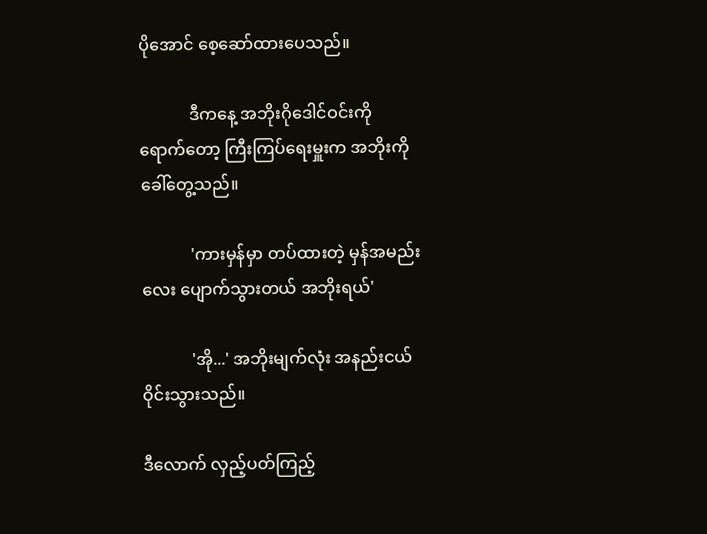ပိုအောင် စေ့ဆော်ထားပေသည်။

            ဒီကနေ့ အဘိုးဂိုဒေါင်ဝင်းကို ရောက်တော့ ကြီးကြပ်ရေးမှူးက အဘိုးကို ခေါ်တွေ့သည်။

            'ကားမှန်မှာ တပ်ထားတဲ့ မှန်အမည်းလေး ပျောက်သွားတယ် အဘိုးရယ်'

            'အို...' အဘိုးမျက်လုံး အနည်းငယ် ဝိုင်းသွားသည်။

ဒီလောက် လှည့်ပတ်ကြည့်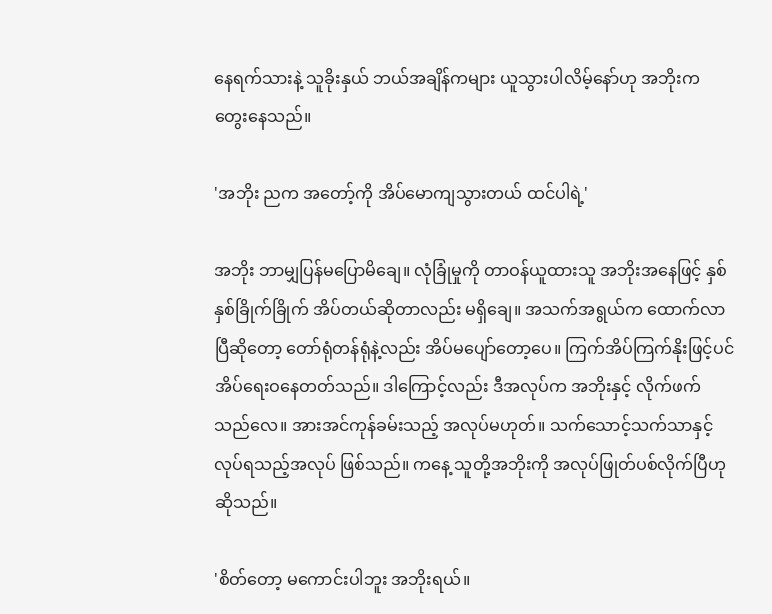နေရက်သားနဲ့ သူခိုးနှယ် ဘယ်အချိန်ကများ ယူသွားပါလိမ့်နော်ဟု အဘိုးက တွေးနေသည်။

'အဘိုး ညက အတော့်ကို အိပ်မောကျသွားတယ် ထင်ပါရဲ့'

အဘိုး ဘာမျှပြန်မပြောမိချေ။ လုံခြုံမှုကို တာဝန်ယူထားသူ အဘိုးအနေဖြင့် နှစ်နှစ်ခြိုက်ခြိုက် အိပ်တယ်ဆိုတာလည်း မရှိချေ။ အသက်အရွယ်က ထောက်လာပြီဆိုတော့ တော်ရုံတန်ရုံနဲ့လည်း အိပ်မပျော်တော့ပေ။ ကြက်အိပ်ကြက်နိုးဖြင့်ပင် အိပ်ရေးဝနေတတ်သည်။ ဒါကြောင့်လည်း ဒီအလုပ်က အဘိုးနှင့် လိုက်ဖက်သည်လေ။ အားအင်ကုန်ခမ်းသည့် အလုပ်မဟုတ်။ သက်သောင့်သက်သာနှင့် လုပ်ရသည့်အလုပ် ဖြစ်သည်။ ကနေ့ သူတို့အဘိုးကို အလုပ်ဖြုတ်ပစ်လိုက်ပြီဟု ဆိုသည်။

'စိတ်တော့ မကောင်းပါဘူး အဘိုးရယ်။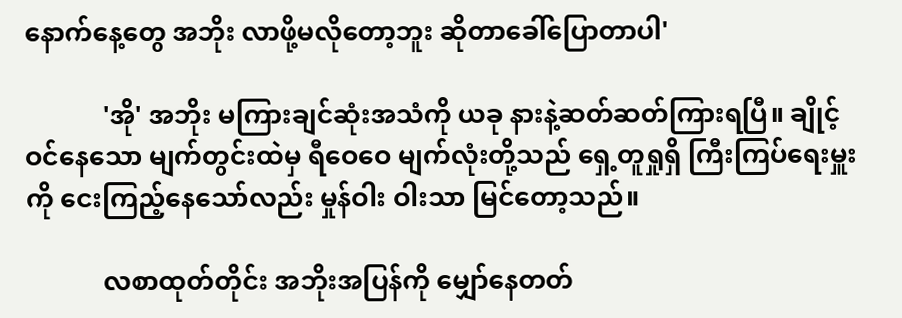နောက်နေ့တွေ အဘိုး လာဖို့မလိုတော့ဘူး ဆိုတာခေါ်ပြောတာပါ'

            'အို' အဘိုး မကြားချင်ဆုံးအသံကို ယခု နားနဲ့ဆတ်ဆတ်ကြားရပြီ။ ချိုင့်ဝင်နေသော မျက်တွင်းထဲမှ ရီဝေဝေ မျက်လုံးတို့သည် ရှေ့တူရှုရှိ ကြီးကြပ်ရေးမှူးကို ငေးကြည့်နေသော်လည်း မှုန်ဝါး ဝါးသာ မြင်တော့သည်။

            လစာထုတ်တိုင်း အဘိုးအပြန်ကို မျှော်နေတတ်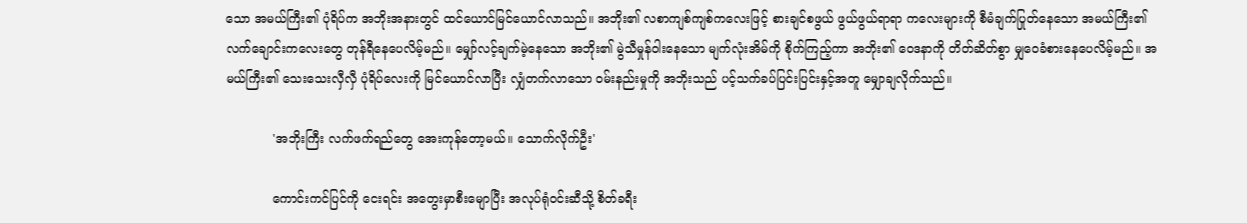သော အမယ်ကြီး၏ ပုံရိပ်က အဘိုးအနားတွင် ထင်ယောင်မြင်ယောင်လာသည်။ အဘိုး၏ လစာကျစ်ကျစ်ကလေးဖြင့် စားချင်စဖွယ် ဖွယ်ဖွယ်ရာရာ ကလေးများကို စီမံချက်ပြုတ်နေသော အမယ်ကြီး၏ လက်ချောင်းကလေးတွေ တုန်ရီနေပေလိမ့်မည်။ မျှော်လင့်ချက်မဲ့နေသော အဘိုး၏ မွဲသီမှုန်ဝါးနေသော မျက်လုံးအိမ်ကို စိုက်ကြည့်ကာ အဘိုး၏ ဝေဒနာကို တိတ်ဆိတ်စွာ မျှဝေခံစားနေပေလိမ့်မည်။ အမယ်ကြီး၏ သေးသေးလှီလှီ ပုံရိပ်လေးကို မြင်ယောင်လာပြီး လျှံတက်လာသော ဝမ်းနည်းမှုကို အဘိုးသည် ပင့်သက်ခပ်ပြင်းပြင်းနှင့်အတူ မျှောချလိုက်သည်။

            'အဘိုးကြီး လက်ဖက်ရည်တွေ အေးကုန်တော့မယ်။ သောက်လိုက်ဦး'

            ကောင်းကင်ပြင်ကို ငေးရင်း အတွေးမှာစီးမျောပြီး အလုပ်ရုံဝင်းဆီသို့ စိတ်ခရီး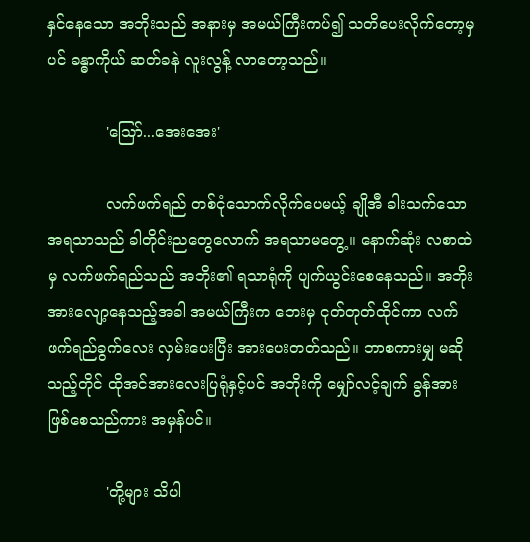နှင်နေသော အဘိုးသည် အနားမှ အမယ်ကြီးကပ်၍ သတိပေးလိုက်တော့မှပင် ခန္ဓာကိုယ် ဆတ်ခနဲ လူးလွန့် လာတော့သည်။

            'သြော်...အေးအေး'

            လက်ဖက်ရည် တစ်ငုံသောက်လိုက်ပေမယ့် ချိုအီ ခါးသက်သော အရသာသည် ခါတိုင်းညတွေလောက် အရသာမတွေ့။ နောက်ဆုံး လစာထဲမှ လက်ဖက်ရည်သည် အဘိုး၏ ရသာရုံကို ပျက်ယွင်းစေနေသည်။ အဘိုးအားလျော့နေသည့်အခါ အမယ်ကြီးက ဘေးမှ ငုတ်တုတ်ထိုင်ကာ လက်ဖက်ရည်ခွက်လေး လှမ်းပေးပြီး အားပေးတတ်သည်။ ဘာစကားမျှ မဆိုသည့်တိုင် ထိုအင်အားလေးပြရုံနှင့်ပင် အဘိုးကို မျှော်လင့်ချက် ခွန်အားဖြစ်စေသည်ကား အမှန်ပင်။

            'တို့များ သိပါ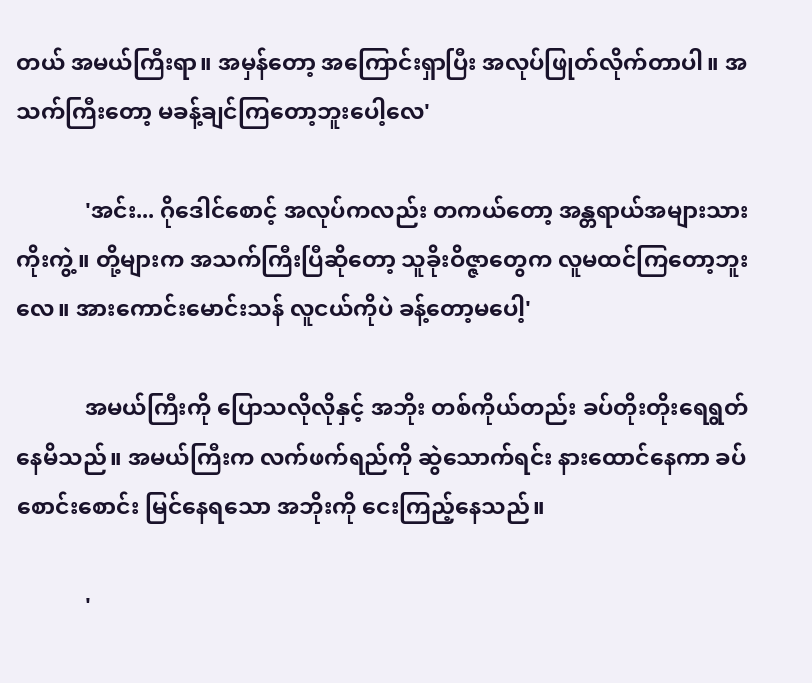တယ် အမယ်ကြီးရာ။ အမှန်တော့ အကြောင်းရှာပြီး အလုပ်ဖြုတ်လိုက်တာပါ။ အသက်ကြီးတော့ မခန့်ချင်ကြတော့ဘူးပေါ့လေ'

            'အင်း... ဂိုဒေါင်စောင့် အလုပ်ကလည်း တကယ်တော့ အန္တရာယ်အများသားကိုးကွဲ့။ တို့များက အသက်ကြီးပြီဆိုတော့ သူခိုးဝိဇ္ဇာတွေက လူမထင်ကြတော့ဘူးလေ။ အားကောင်းမောင်းသန် လူငယ်ကိုပဲ ခန့်တော့မပေါ့'

            အမယ်ကြီးကို ပြောသလိုလိုနှင့် အဘိုး တစ်ကိုယ်တည်း ခပ်တိုးတိုးရေရွတ်နေမိသည်။ အမယ်ကြီးက လက်ဖက်ရည်ကို ဆွဲသောက်ရင်း နားထောင်နေကာ ခပ်စောင်းစောင်း မြင်နေရသော အဘိုးကို ငေးကြည့်နေသည်။

            '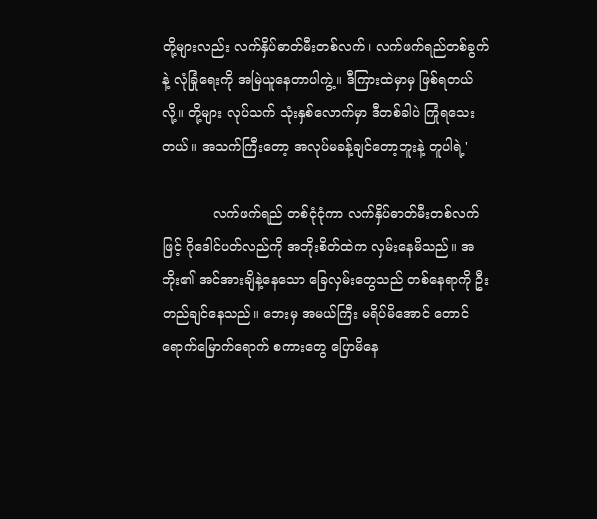တို့များလည်း လက်နှိပ်ဓာတ်မီးတစ်လက်၊ လက်ဖက်ရည်တစ်ခွက်နဲ့ လုံခြုံရေးကို အမြဲယူနေတာပါကွဲ့။ ဒီကြားထဲမှာမှ ဖြစ်ရတယ်လို့။ တို့များ လုပ်သက် သုံးနှစ်လောက်မှာ ဒီတစ်ခါပဲ ကြုံရသေးတယ်။ အသက်ကြီးတော့ အလုပ်မခန့်ချင်တော့ဘူးနဲ့ တူပါရဲ့'

            လက်ဖက်ရည် တစ်ငုံငုံကာ လက်နှိပ်ဓာတ်မီးတစ်လက်ဖြင့် ဂိုဒေါင်ပတ်လည်ကို အဘိုးစိတ်ထဲက လှမ်းနေမိသည်။ အဘိုး၏ အင်အားချိနဲ့နေသော ခြေလှမ်းတွေသည် တစ်နေရာကို ဦးတည်ချင်နေသည်။ ဘေးမှ အမယ်ကြီး မရိပ်မိအောင် တောင်ရောက်မြောက်ရောက် စကားတွေ ပြောမိနေ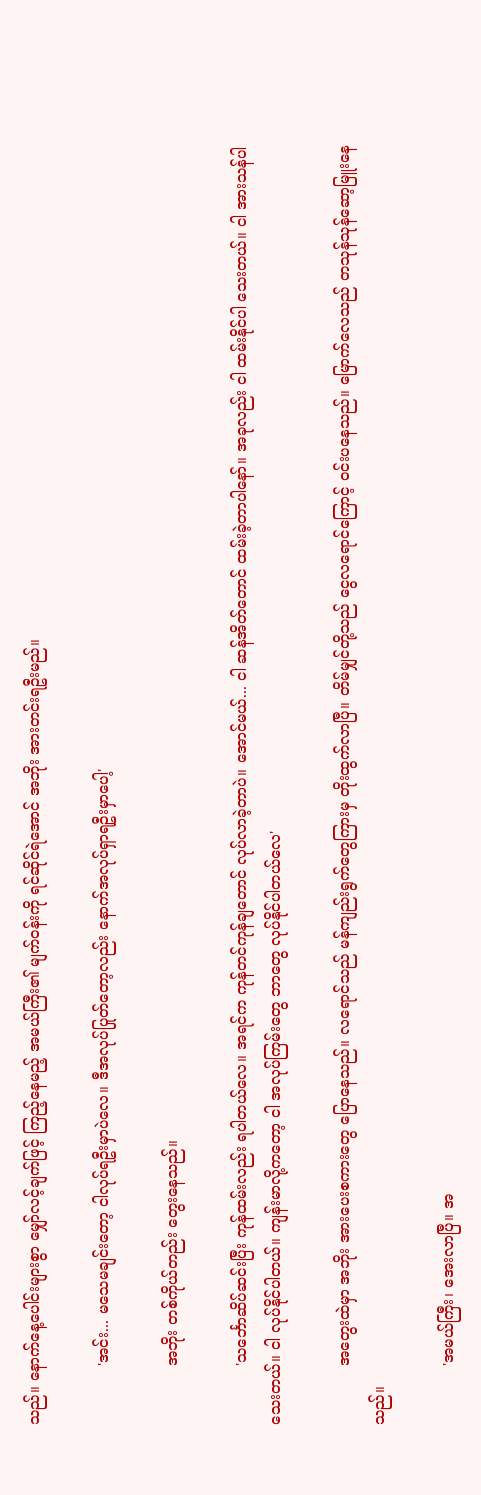သည်။ နောက်နေ့ပေါင်းများစွာ မျှော်လင့်ချက်ဖြင့် ကြည့်နေမည့် အမယ်ကြီး၏ မျက်ဝန်းကို ရင်ဆိုင်ရဲအောင် အဘိုး အားတင်းရဦးမည်။

            'အင်း... မသေမချင်းတော့ ငါလုပ်ရဦးမှာပဲလေ။ ဒီအလုပ်ပြုတ်တော့လည်း နောက်အလုပ်ရှာရဦးမှာပေါ့'

            အဘိုး တစ်ကိုယ်တည်း တွေးနေသည်။

            'သင်္ဘောဆိပ်ဆင်းပြီး ကုန်ထမ်းလည်း ရပါတယ်လေ။ အရင်က ကုန်တင်ကုန်ချတောင် လုပ်လာခဲ့တာပဲ။ အောင်မယ်... ငါ ဆန်အိတ်တောင် ထမ်းခဲ့တာပါနော်။ အခုလည်း ငါ ထမ်းနိုင်ပါ သေးတယ်။ ငါ အားသန်ပါသေးတယ်။ ငါ လုပ်နိုင်ပါတယ်။ ကျန်းမာလို့ကတော့ ငါ အလုပ်ကြမ်းတွေ ဘာတွေ လုပ်နိုင်ပါတယ်လေ'

            အတွေးထဲမှာ အဘိုး အားပေးစကားတွေ ပြောနေသည်။ လရောင်သည် မန်ကျည်းရွက်တွေကြားမှ တိုးထွက်လာပြီ။ တိမ်မျှင်တို့သည် ငွေလရောင်ကြောင့် ဝင်းပနေသည်။ မြောက်လေသည် တသုန်သုန်ဆော့မြူးနေသည်။

            'အမယ်ကြီး၊ အေးလာပြီ။ အ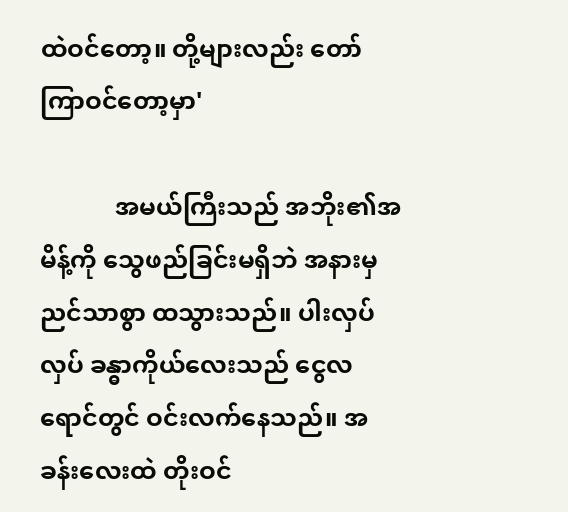ထဲဝင်တော့။ တို့များလည်း တော်ကြာဝင်တော့မှာ'

            အမယ်ကြီးသည် အဘိုး၏အမိန့်ကို သွေဖည်ခြင်းမရှိဘဲ အနားမှညင်သာစွာ ထသွားသည်။ ပါးလှပ်လှပ် ခန္ဓာကိုယ်လေးသည် ငွေလရောင်တွင် ဝင်းလက်နေသည်။ အခန်းလေးထဲ တိုးဝင်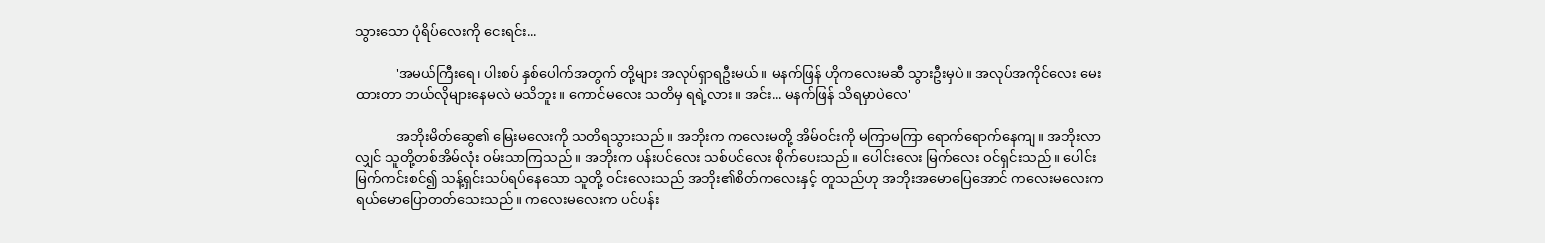သွားသော ပုံရိပ်လေးကို ငေးရင်း...

            'အမယ်ကြီးရေ၊ ပါးစပ် နှစ်ပေါက်အတွက် တို့များ အလုပ်ရှာရဦးမယ်။ မနက်ဖြန် ဟိုကလေးမဆီ သွားဦးမှပဲ။ အလုပ်အကိုင်လေး မေးထားတာ ဘယ်လိုများနေမလဲ မသိဘူး။ ကောင်မလေး သတိမှ ရရဲ့လား။ အင်း... မနက်ဖြန် သိရမှာပဲလေ'

            အဘိုးမိတ်ဆွေ၏ မြေးမလေးကို သတိရသွားသည်။ အဘိုးက ကလေးမတို့ အိမ်ဝင်းကို မကြာမကြာ ရောက်ရောက်နေကျ။ အဘိုးလာလျှင် သူတို့တစ်အိမ်လုံး ဝမ်းသာကြသည်။ အဘိုးက ပန်းပင်လေး သစ်ပင်လေး စိုက်ပေးသည်။ ပေါင်းလေး မြက်လေး ဝင်ရှင်းသည်။ ပေါင်းမြက်ကင်းစင်၍ သန့်ရှင်းသပ်ရပ်နေသော သူတို့ ဝင်းလေးသည် အဘိုး၏စိတ်ကလေးနှင့် တူသည်ဟု အဘိုးအမောပြေအောင် ကလေးမလေးက ရယ်မောပြောတတ်သေးသည်။ ကလေးမလေးက ပင်ပန်း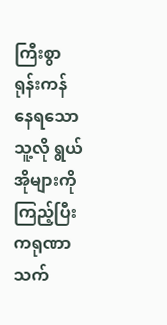ကြီးစွာ ရုန်းကန်နေရသော သူ့လို ရွယ်အိုများကို ကြည့်ပြီး ကရုဏာသက်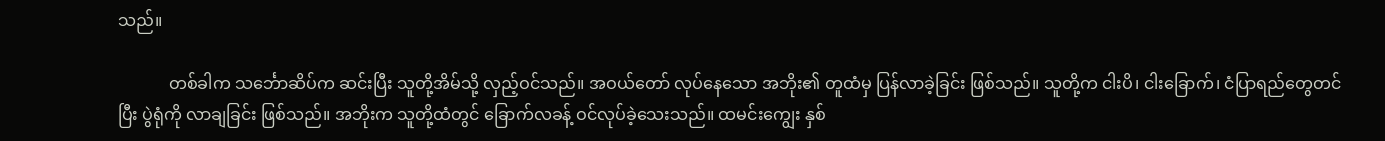သည်။

            တစ်ခါက သင်္ဘောဆိပ်က ဆင်းပြီး သူတို့အိမ်သို့ လှည့်ဝင်သည်။ အဝယ်တော် လုပ်နေသော အဘိုး၏ တူထံမှ ပြန်လာခဲ့ခြင်း ဖြစ်သည်။ သူတို့က ငါးပိ၊ ငါးခြောက်၊ ငံပြာရည်တွေတင်ပြီး ပွဲရုံကို လာချခြင်း ဖြစ်သည်။ အဘိုးက သူတို့ထံတွင် ခြောက်လခန့် ဝင်လုပ်ခဲ့သေးသည်။ ထမင်းကျွေး နှစ်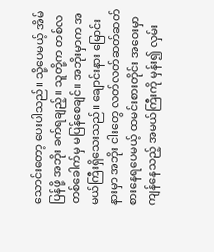သောင်းတော့ ပေးပါသည်။ သို့ပေမယ့် အိမ်ပြန်ဖို့ အဘိုး ခက်ရချည့်။ သူတို့က တစ်လ တစ်ခေါက်မှ မပြန်စေချင်။ အဘိုးမှာက အမယ်ကြီးရှိသေးသည်။ ချောင်းနား မြောင်းနားမှာ အဘိုး ငါးတွေ လတ်လတ်ဆတ်ဆတ် စားနေရပေမယ့် ထမင်းစားတိုင်း အဝေးမှာ ကျန်နေသည့် အမယ်ကြီးကို မှန်း၍ လှမ်း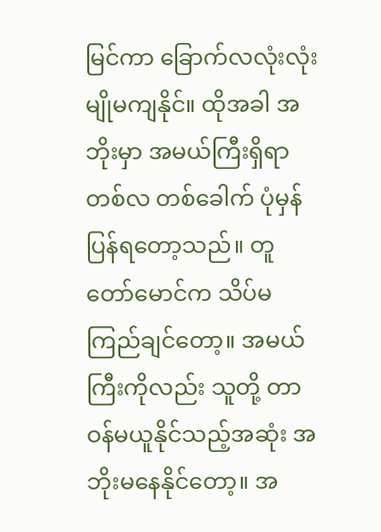မြင်ကာ ခြောက်လလုံးလုံး မျိုမကျနိုင်။ ထိုအခါ အဘိုးမှာ အမယ်ကြီးရှိရာ တစ်လ တစ်ခေါက် ပုံမှန်ပြန်ရတော့သည်။ တူတော်မောင်က သိပ်မကြည်ချင်တော့။ အမယ်ကြီးကိုလည်း သူတို့ တာဝန်မယူနိုင်သည့်အဆုံး အဘိုးမနေနိုင်တော့။ အ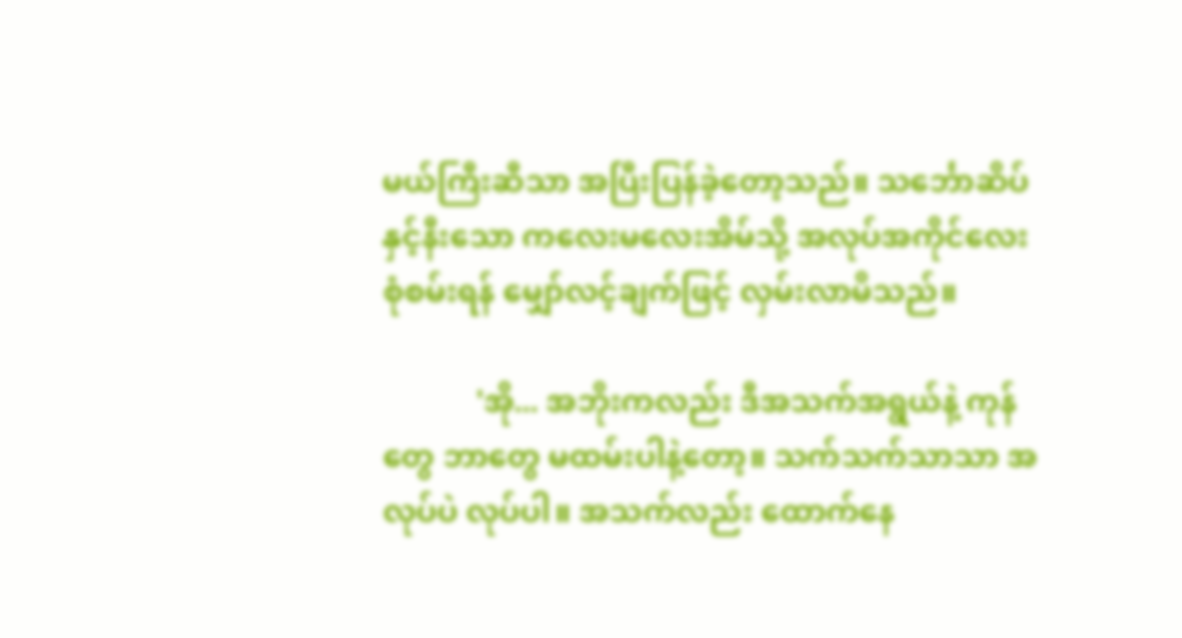မယ်ကြီးဆီသာ အပြီးပြန်ခဲ့တော့သည်။ သင်္ဘောဆိပ်နှင့်နီးသော ကလေးမလေးအိမ်သို့ အလုပ်အကိုင်လေး စုံစမ်းရန် မျှော်လင့်ချက်ဖြင့် လှမ်းလာမိသည်။

            'အို... အဘိုးကလည်း ဒီအသက်အရွယ်နဲ့ ကုန်တွေ ဘာတွေ မထမ်းပါနဲ့တော့။ သက်သက်သာသာ အလုပ်ပဲ လုပ်ပါ။ အသက်လည်း ထောက်နေ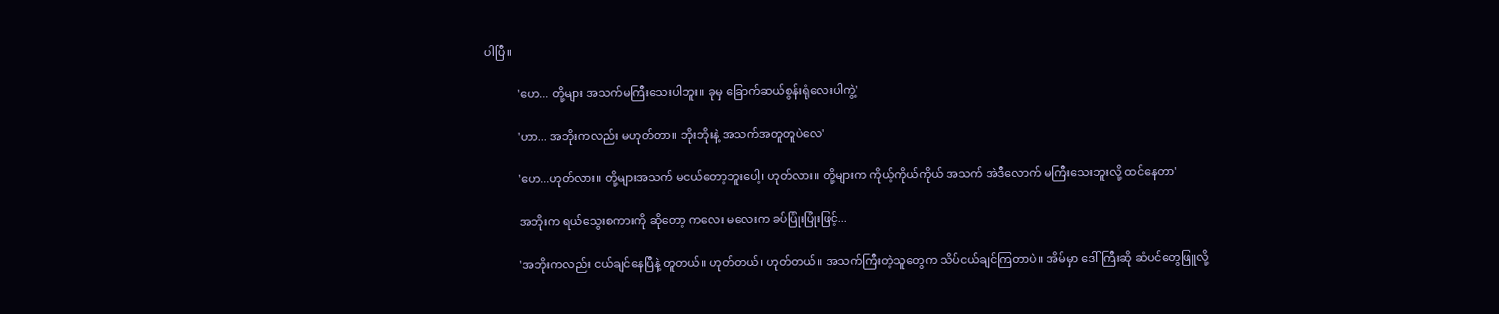ပါပြီ။

            'ဟေ... တို့များ အသက်မကြီးသေးပါဘူး။ ခုမှ ခြောက်ဆယ်စွန်းရုံလေးပါကွဲ့'

            'ဟာ... အဘိုးကလည်း မဟုတ်တာ။ ဘိုးဘိုးနဲ့ အသက်အတူတူပဲလေ'

            'ဟေ...ဟုတ်လား။ တို့များအသက် မငယ်တော့ဘူးပေါ့၊ ဟုတ်လား။ တို့များက ကိုယ့်ကိုယ်ကိုယ် အသက် အဲဒီလောက် မကြီးသေးဘူးလို့ ထင်နေတာ'

            အဘိုးက ရယ်သွေးစကားကို ဆိုတော့ ကလေး မလေးက ခပ်ပြုံးပြုံးဖြင့်...

            'အဘိုးကလည်း ငယ်ချင်နေပြီနဲ့ တူတယ်။ ဟုတ်တယ်၊ ဟုတ်တယ်။ အသက်ကြီးတဲ့သူတွေက သိပ်ငယ်ချင်ကြတာပဲ။ အိမ်မှာ ဒေါ်ကြီးဆို ဆံပင်တွေဖြူလို့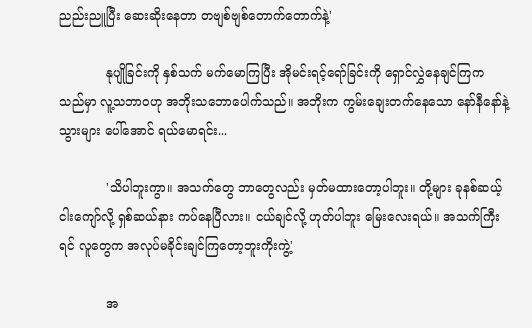ညည်းညူပြီး ဆေးဆိုးနေတာ တဗျစ်ဗျစ်တောက်တောက်နဲ့'

            နုပျိုခြင်းကို နှစ်သက် မက်မောကြပြီး အိုမင်းရင့်ရော်ခြင်းကို ရှောင်လွှဲနေချင်ကြက သည်မှာ လူ့သဘာဝဟု အဘိုးသဘောပေါက်သည်။ အဘိုးက ကွမ်းချေးတက်နေသော နော်နီနော်နဲ့ သွားများ ပေါ်အောင် ရယ်မောရင်း...

            'သိပါဘူးကွာ။ အသက်တွေ ဘာတွေလည်း မှတ်မထားတော့ပါဘူး။ တို့များ ခုနစ်ဆယ့်ငါးကျော်လို့ ရှစ်ဆယ်နား ကပ်နေပြီလား။ ငယ်ချင်လို့ ဟုတ်ပါဘူး မြေးလေးရယ်။ အသက်ကြီးရင် လူတွေက အလုပ်မခိုင်းချင်ကြတော့ဘူးကိုးကွဲ့'

            အ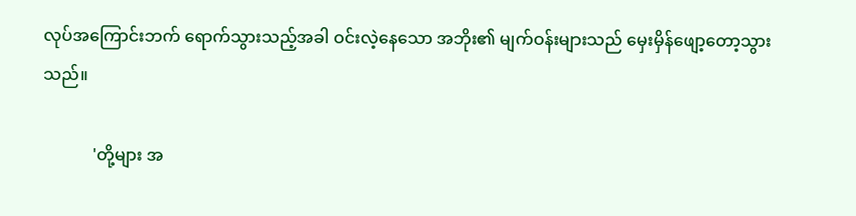လုပ်အကြောင်းဘက် ရောက်သွားသည့်အခါ ဝင်းလဲ့နေသော အဘိုး၏ မျက်ဝန်းများသည် မှေးမှိန်ဖျော့တော့သွားသည်။

            'တို့များ အ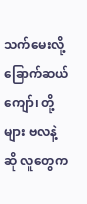သက်မေးလို့ ခြောက်ဆယ်ကျော်၊ တို့များ ဗလနဲ့ဆို လူတွေက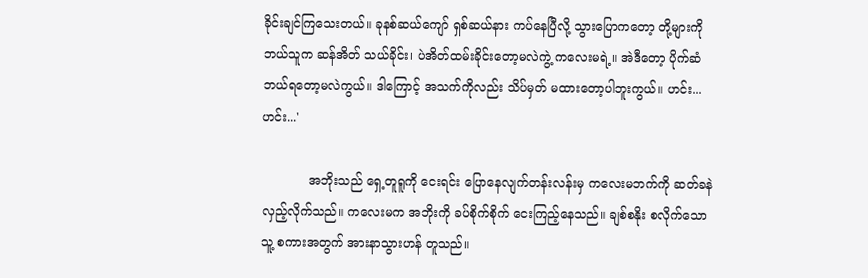ခိုင်းချင်ကြသေးတယ်။ ခုနစ်ဆယ်ကျော် ရှစ်ဆယ်နား ကပ်နေပြီလို့ သွားပြောကတော့ တို့များကို ဘယ်သူက ဆန်အိတ် သယ်ခိုင်း၊ ပဲအိတ်ထမ်းခိုင်းတော့မလဲကွဲ့ ကလေးမရဲ့။ အဲဒီတော့ ပိုက်ဆံဘယ်ရတော့မလဲကွယ်။ ဒါကြောင့် အသက်ကိုလည်း သိပ်မှတ် မထားတော့ပါဘူးကွယ်။ ဟင်း...ဟင်း...'

            အဘိုးသည် ရှေ့တူရူကို ငေးရင်း ပြောနေလျက်တန်းလန်းမှ ကလေးမဘက်ကို ဆတ်ခနဲ လှည့်လိုက်သည်။ ကလေးမက အဘိုးကို ခပ်စိုက်စိုက် ငေးကြည့်နေသည်။ ချစ်စနိုး စလိုက်သော သူ့ စကားအတွက် အားနာသွားဟန် တူသည်။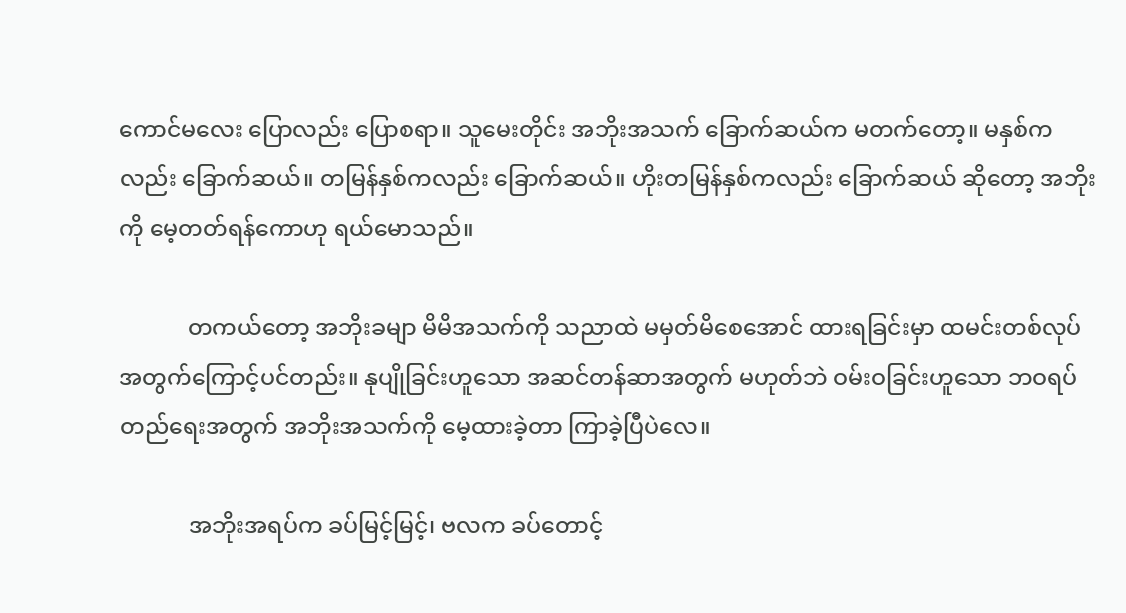ကောင်မလေး ပြောလည်း ပြောစရာ။ သူမေးတိုင်း အဘိုးအသက် ခြောက်ဆယ်က မတက်တော့။ မနှစ်ကလည်း ခြောက်ဆယ်။ တမြန်နှစ်ကလည်း ခြောက်ဆယ်။ ဟိုးတမြန်နှစ်ကလည်း ခြောက်ဆယ် ဆိုတော့ အဘိုးကို မေ့တတ်ရန်ကောဟု ရယ်မောသည်။

            တကယ်တော့ အဘိုးခမျာ မိမိအသက်ကို သညာထဲ မမှတ်မိစေအောင် ထားရခြင်းမှာ ထမင်းတစ်လုပ် အတွက်ကြောင့်ပင်တည်း။ နုပျိုခြင်းဟူသော အဆင်တန်ဆာအတွက် မဟုတ်ဘဲ ဝမ်းဝခြင်းဟူသော ဘဝရပ်တည်ရေးအတွက် အဘိုးအသက်ကို မေ့ထားခဲ့တာ ကြာခဲ့ပြီပဲလေ။

            အဘိုးအရပ်က ခပ်မြင့်မြင့်၊ ဗလက ခပ်တောင့်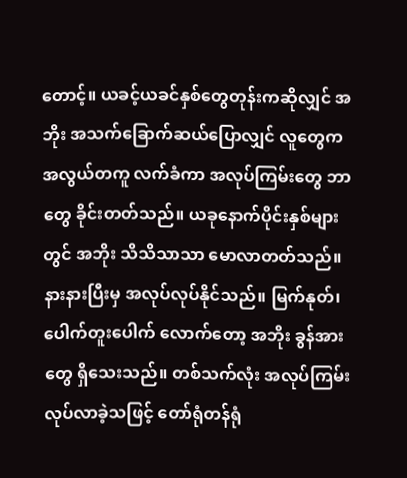တောင့်။ ယခင့်ယခင်နှစ်တွေတုန်းကဆိုလျှင် အဘိုး အသက်ခြောက်ဆယ်ပြောလျှင် လူတွေက အလွယ်တကူ လက်ခံကာ အလုပ်ကြမ်းတွေ ဘာတွေ ခိုင်းတတ်သည်။ ယခုနောက်ပိုင်းနှစ်များတွင် အဘိုး သိသိသာသာ မောလာတတ်သည်။ နားနားပြီးမှ အလုပ်လုပ်နိုင်သည်။ မြက်နုတ်၊ ပေါက်တူးပေါက် လောက်တော့ အဘိုး ခွန်အားတွေ ရှိသေးသည်။ တစ်သက်လုံး အလုပ်ကြမ်း လုပ်လာခဲ့သဖြင့် တော်ရုံတန်ရုံ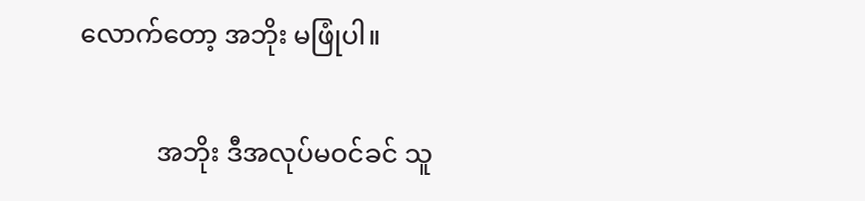လောက်တော့ အဘိုး မဖြုံပါ။

            အဘိုး ဒီအလုပ်မဝင်ခင် သူ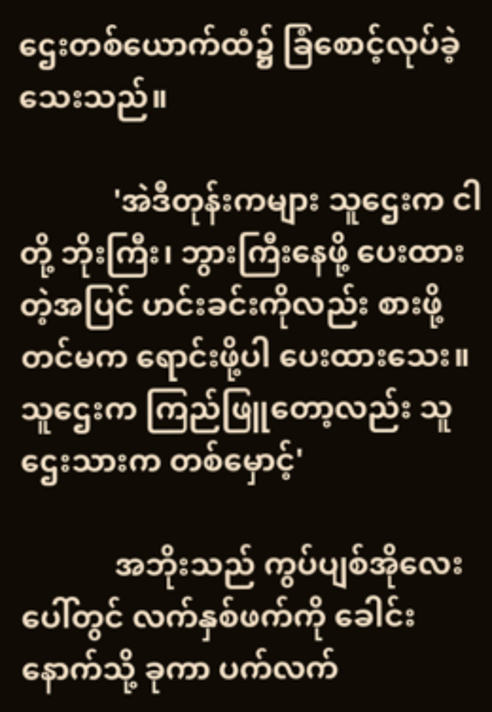ဌေးတစ်ယောက်ထံ၌ ခြံစောင့်လုပ်ခဲ့သေးသည်။

            'အဲဒီတုန်းကများ သူဌေးက ငါတို့ ဘိုးကြီး၊ ဘွားကြီးနေဖို့ ပေးထားတဲ့အပြင် ဟင်းခင်းကိုလည်း စားဖို့တင်မက ရောင်းဖို့ပါ ပေးထားသေး။ သူဌေးက ကြည်ဖြူတော့လည်း သူဌေးသားက တစ်မှောင့်'

            အဘိုးသည် ကွပ်ပျစ်အိုလေးပေါ်တွင် လက်နှစ်ဖက်ကို ခေါင်းနောက်သို့ ခုကာ ပက်လက်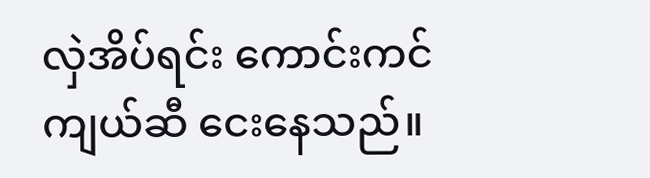လှဲအိပ်ရင်း ကောင်းကင်ကျယ်ဆီ ငေးနေသည်။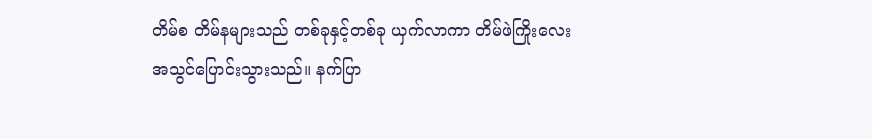တိမ်စ တိမ်နများသည် တစ်ခုနှင့်တစ်ခု ယှက်လာကာ တိမ်ဖဲကြိုးလေး အသွင်ပြောင်းသွားသည်။ နက်ပြာ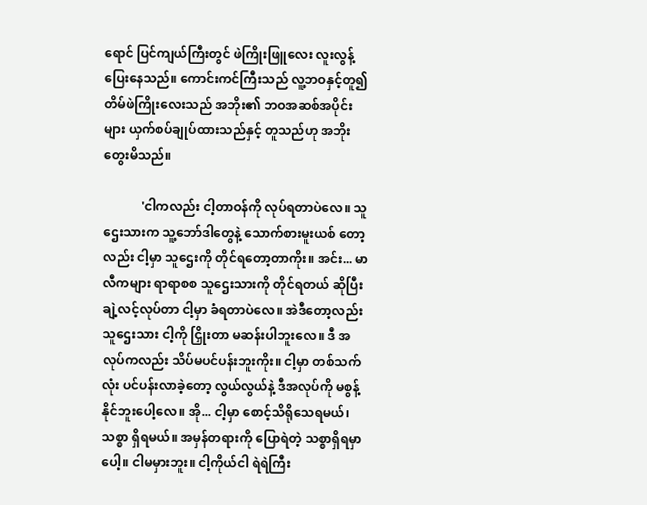ရောင် ပြင်ကျယ်ကြီးတွင် ဖဲကြိုးဖြူလေး လူးလွန့်ပြေးနေသည်။ ကောင်းကင်ကြီးသည် လူ့ဘဝနှင့်တူ၍ တိမ်ဖဲကြိုးလေးသည် အဘိုး၏ ဘဝအဆစ်အပိုင်းများ ယှက်စပ်ချုပ်ထားသည်နှင့် တူသည်ဟု အဘိုးတွေးမိသည်။

            'ငါကလည်း ငါ့တာဝန်ကို လုပ်ရတာပဲလေ။ သူဌေးသားက သူ့ဘော်ဒါတွေနဲ့ သောက်စားမူးယစ် တော့လည်း ငါ့မှာ သူဌေးကို တိုင်ရတော့တာကိုး။ အင်း... မာလီကများ ရာရာစစ သူဌေးသားကို တိုင်ရတယ် ဆိုပြီး ချဲ့လင့်လုပ်တာ ငါ့မှာ ခံရတာပဲလေ။ အဲဒီတော့လည်း သူဌေးသား ငါ့ကို ငြှိုးတာ မဆန်းပါဘူးလေ။ ဒီ အလုပ်ကလည်း သိပ်မပင်ပန်းဘူးကိုး။ ငါ့မှာ တစ်သက်လုံး ပင်ပန်းလာခဲ့တော့ လွယ်လွယ်နဲ့ ဒီအလုပ်ကို မစွန့်နိုင်ဘူးပေါ့လေ။ အို... ငါ့မှာ စောင့်သိရိုသေရမယ်၊ သစ္စာ ရှိရမယ်။ အမှန်တရားကို ပြောရဲတဲ့ သစ္စာရှိရမှာပေါ့။ ငါမမှားဘူး။ ငါ့ကိုယ်ငါ ရဲရဲကြီး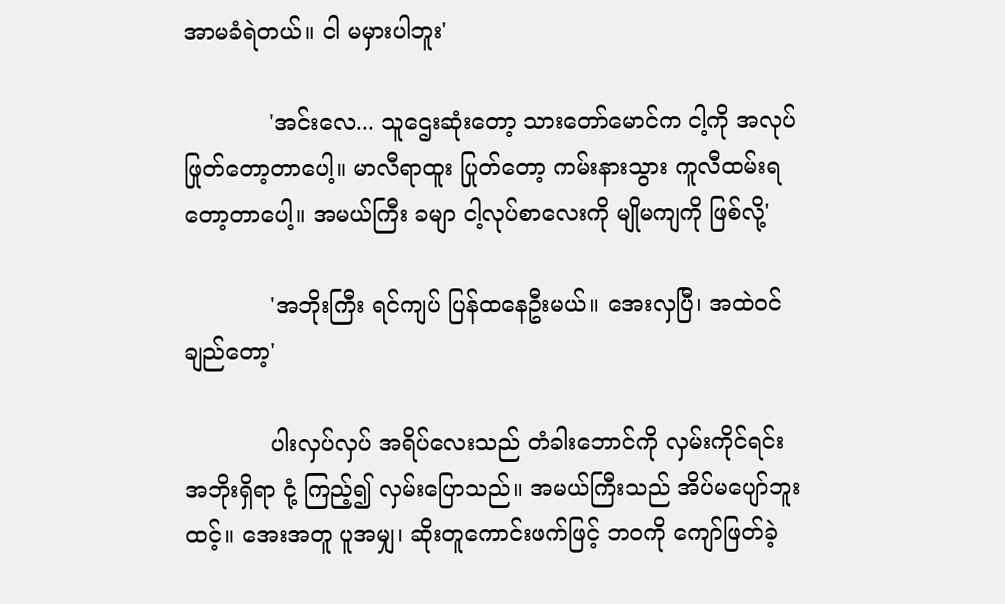အာမခံရဲတယ်။ ငါ မမှားပါဘူး'

            'အင်းလေ... သူဌေးဆုံးတော့ သားတော်မောင်က ငါ့ကို အလုပ်ဖြုတ်တော့တာပေါ့။ မာလီရာထူး ပြုတ်တော့ ကမ်းနားသွား ကူလီထမ်းရတော့တာပေါ့။ အမယ်ကြီး ခမျာ ငါ့လုပ်စာလေးကို မျိုမကျကို ဖြစ်လို့'

            'အဘိုးကြီး ရင်ကျပ် ပြန်ထနေဦးမယ်။ အေးလှပြီ၊ အထဲဝင်ချည်တော့'

            ပါးလှပ်လှပ် အရိပ်လေးသည် တံခါးဘောင်ကို လှမ်းကိုင်ရင်း အဘိုးရှိရာ ငုံ့ ကြည့်၍ လှမ်းပြောသည်။ အမယ်ကြီးသည် အိပ်မပျော်ဘူးထင့်။ အေးအတူ ပူအမျှ၊ ဆိုးတူကောင်းဖက်ဖြင့် ဘဝကို ကျော်ဖြတ်ခဲ့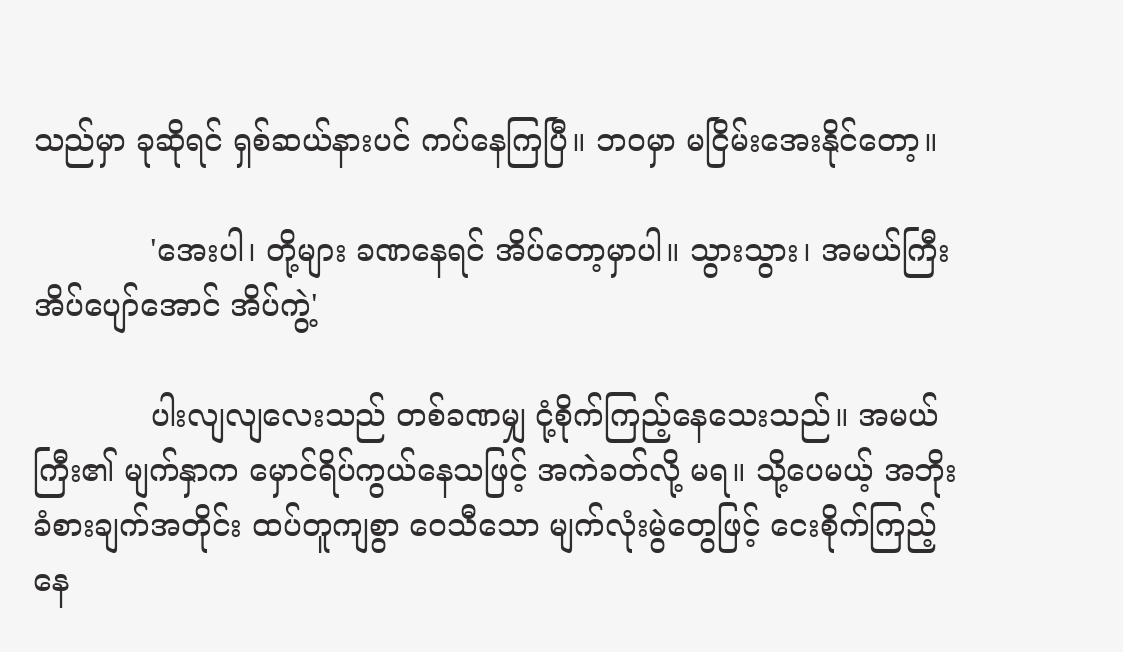သည်မှာ ခုဆိုရင် ရှစ်ဆယ်နားပင် ကပ်နေကြပြီ။ ဘဝမှာ မငြိမ်းအေးနိုင်တော့။

            'အေးပါ၊ တို့များ ခဏနေရင် အိပ်တော့မှာပါ။ သွားသွား၊ အမယ်ကြီး အိပ်ပျော်အောင် အိပ်ကွဲ့'

            ပါးလျလျလေးသည် တစ်ခဏမျှ ငုံ့စိုက်ကြည့်နေသေးသည်။ အမယ်ကြီး၏ မျက်နှာက မှောင်ရိပ်ကွယ်နေသဖြင့် အကဲခတ်လို့ မရ။ သို့ပေမယ့် အဘိုးခံစားချက်အတိုင်း ထပ်တူကျစွာ ဝေသီသော မျက်လုံးမွဲတွေဖြင့် ငေးစိုက်ကြည့်နေ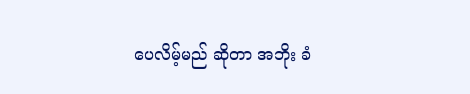ပေလိမ့်မည် ဆိုတာ အဘိုး ခံ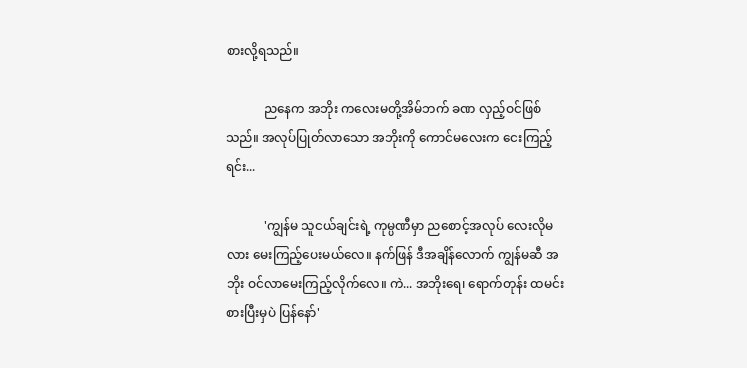စားလို့ရသည်။

            ညနေက အဘိုး ကလေးမတို့အိမ်ဘက် ခဏ လှည့်ဝင်ဖြစ်သည်။ အလုပ်ပြုတ်လာသော အဘိုးကို ကောင်မလေးက ငေးကြည့်ရင်း...

            'ကျွန်မ သူငယ်ချင်းရဲ့ ကုမ္ပဏီမှာ ညစောင့်အလုပ် လေးလိုမလား မေးကြည့်ပေးမယ်လေ။ နက်ဖြန် ဒီအချိန်လောက် ကျွန်မဆီ အဘိုး ဝင်လာမေးကြည့်လိုက်လေ။ ကဲ... အဘိုးရေ၊ ရောက်တုန်း ထမင်းစားပြီးမှပဲ ပြန်နော်'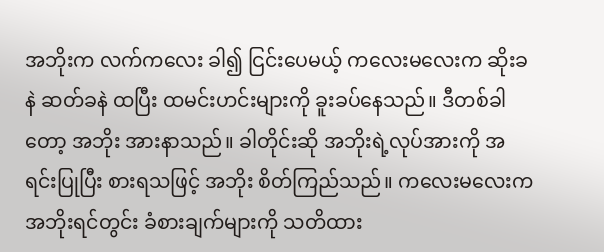အဘိုးက လက်ကလေး ခါ၍ ငြင်းပေမယ့် ကလေးမလေးက ဆိုးခနဲ ဆတ်ခနဲ ထပြီး ထမင်းဟင်းများကို ခူးခပ်နေသည်။ ဒီတစ်ခါတော့ အဘိုး အားနာသည်။ ခါတိုင်းဆို အဘိုးရဲ့လုပ်အားကို အရင်းပြုပြီး စားရသဖြင့် အဘိုး စိတ်ကြည်သည်။ ကလေးမလေးက အဘိုးရင်တွင်း ခံစားချက်များကို သတိထား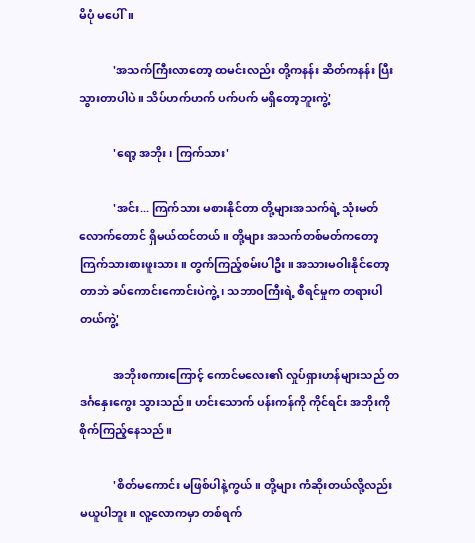မိပုံ မပေါ်။

            'အသက်ကြီးလာတော့ ထမင်းလည်း တို့ကနန်း ဆိတ်ကနန်း ပြီးသွားတာပါပဲ။ သိပ်ဟက်ဟက် ပက်ပက် မရှိတော့ဘူးကွဲ့'

            'ရော့ အဘိုး၊ ကြက်သား'

            'အင်း... ကြက်သား မစားနိုင်တာ တို့များအသက်ရဲ့ သုံးမတ်လောက်တောင် ရှိမယ်ထင်တယ်။ တို့များ အသက်တစ်မတ်ကတော့ ကြက်သားစားဖူးသား။ တွက်ကြည့်စမ်းပါဦး။ အသားမဝါးနိုင်တော့တာဘဲ ခပ်ကောင်းကောင်းပဲကွဲ့၊ သဘာဝကြီးရဲ့ စီရင်မှုက တရားပါတယ်ကွဲ့'

            အဘိုးစကားကြောင့် ကောင်မလေး၏ လှုပ်ရှားဟန်များသည် တဒင်္ဂနှေးကွေး သွားသည်။ ဟင်းသောက် ပန်းကန်ကို ကိုင်ရင်း အဘိုးကို စိုက်ကြည့်နေသည်။

            'စိတ်မကောင်း မဖြစ်ပါနဲ့ကွယ်။ တို့များ ကံဆိုးတယ်လို့လည်း မယူပါဘူး။ လူ့လောကမှာ တစ်ရက်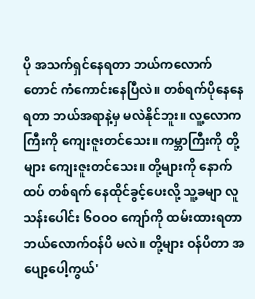ပို အသက်ရှင်နေရတာ ဘယ်ကလောက်တောင် ကံကောင်းနေပြီလဲ။ တစ်ရက်ပိုနေနေရတာ ဘယ်အရာနဲ့မှ မလဲနိုင်ဘူး။ လူ့လောကကြီးကို ကျေးဇူးတင်သေး။ ကမ္ဘာကြီးကို တို့များ ကျေးဇူးတင်သေး။ တို့များကို နောက်ထပ် တစ်ရက် နေထိုင်ခွင့်ပေးလို့ သူ့ခမျာ လူသန်းပေါင်း ၆ဝဝဝ ကျော်ကို ထမ်းထားရတာ ဘယ်လောက်ဝန်ပိ မလဲ။ တို့များ ဝန်ပိတာ အပျော့ပေါ့ကွယ်'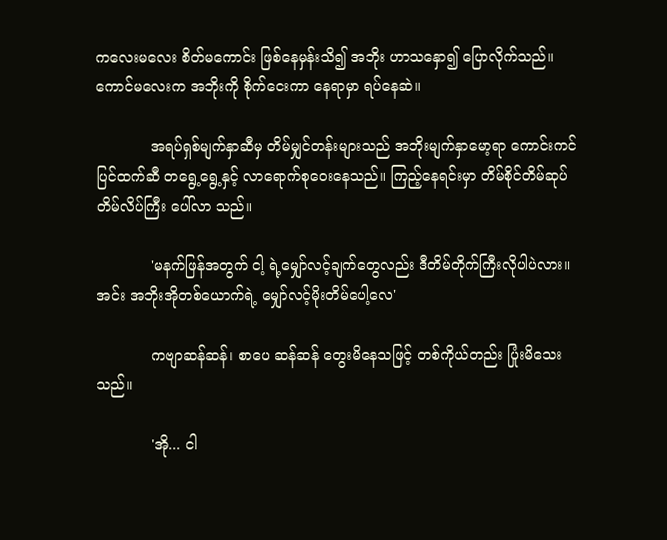ကလေးမလေး စိတ်မကောင်း ဖြစ်နေမှန်းသိ၍ အဘိုး ဟာသနှော၍ ပြောလိုက်သည်။ ကောင်မလေးက အဘိုးကို စိုက်ငေးကာ နေရာမှာ ရပ်နေဆဲ။

            အရပ်ရှစ်မျက်နှာဆီမှ တိမ်မျှင်တန်းများသည် အဘိုးမျက်နှာမော့ရာ ကောင်းကင်ပြင်ထက်ဆီ တရွေ့ရွေ့နှင့် လာရောက်စုဝေးနေသည်။ ကြည့်နေရင်းမှာ တိမ်စိုင်တိမ်ဆုပ် တိမ်လိပ်ကြီး ပေါ်လာ သည်။

            'မနက်ဖြန်အတွက် ငါ့ ရဲ့မျှော်လင့်ချက်တွေလည်း ဒီတိမ်တိုက်ကြီးလိုပါပဲလား။ အင်း အဘိုးအိုတစ်ယောက်ရဲ့ မျှော်လင့်မိုးတိမ်ပေါ့လေ'

            ကဗျာဆန်ဆန်၊ စာပေ ဆန်ဆန် တွေးမိနေသဖြင့် တစ်ကိုယ်တည်း ပြုံးမိသေးသည်။

            'အို... ငါ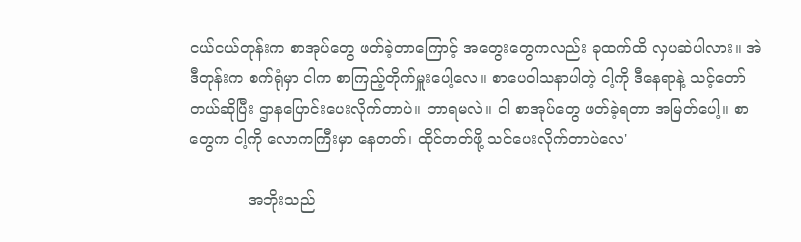ငယ်ငယ်တုန်းက စာအုပ်တွေ ဖတ်ခဲ့တာကြောင့် အတွေးတွေကလည်း ခုထက်ထိ လှပဆဲပါလား။ အဲဒီတုန်းက စက်ရုံမှာ ငါက စာကြည့်တိုက်မှူးပေါ့လေ။ စာပေဝါသနာပါတဲ့ ငါ့ကို ဒီနေရာနဲ့ သင့်တော်တယ်ဆိုပြီး ဌာနပြောင်းပေးလိုက်တာပဲ။ ဘာရမလဲ။ ငါ စာအုပ်တွေ ဖတ်ခဲ့ရတာ အမြတ်ပေါ့။ စာတွေက ငါ့ကို လောကကြီးမှာ နေတတ်၊ ထိုင်တတ်ဖို့ သင်ပေးလိုက်တာပဲလေ'

            အဘိုးသည်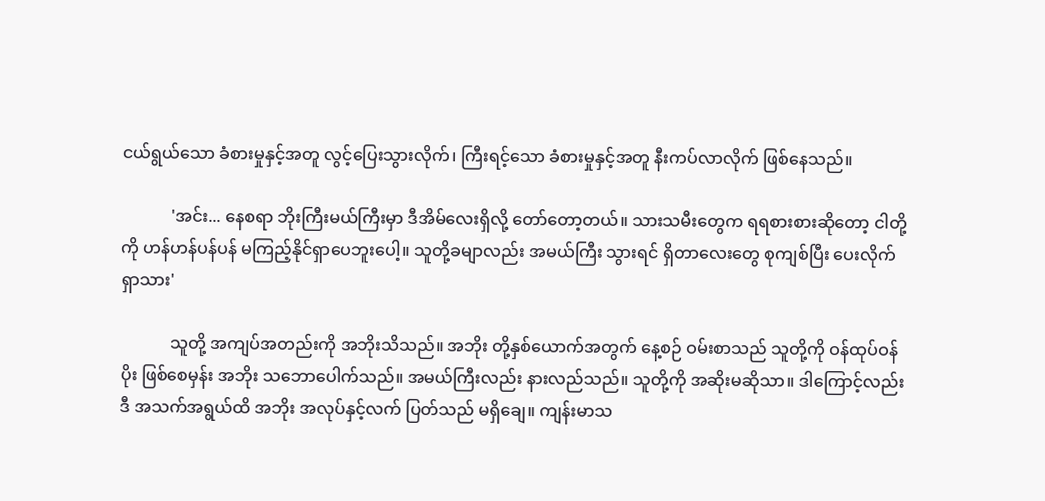ငယ်ရွယ်သော ခံစားမှုနှင့်အတူ လွင့်ပြေးသွားလိုက်၊ ကြီးရင့်သော ခံစားမှုနှင့်အတူ နီးကပ်လာလိုက် ဖြစ်နေသည်။

            'အင်း... နေစရာ ဘိုးကြီးမယ်ကြီးမှာ ဒီအိမ်လေးရှိလို့ တော်တော့တယ်။ သားသမီးတွေက ရရစားစားဆိုတော့ ငါတို့ကို ဟန်ဟန်ပန်ပန် မကြည့်နိုင်ရှာပေဘူးပေါ့။ သူတို့ခမျာလည်း အမယ်ကြီး သွားရင် ရှိတာလေးတွေ စုကျစ်ပြီး ပေးလိုက်ရှာသား'

            သူတို့ အကျပ်အတည်းကို အဘိုးသိသည်။ အဘိုး တို့နှစ်ယောက်အတွက် နေ့စဉ် ဝမ်းစာသည် သူတို့ကို ဝန်ထုပ်ဝန်ပိုး ဖြစ်စေမှန်း အဘိုး သဘောပေါက်သည်။ အမယ်ကြီးလည်း နားလည်သည်။ သူတို့ကို အဆိုးမဆိုသာ။ ဒါကြောင့်လည်း ဒီ အသက်အရွယ်ထိ အဘိုး အလုပ်နှင့်လက် ပြတ်သည် မရှိချေ။ ကျန်းမာသ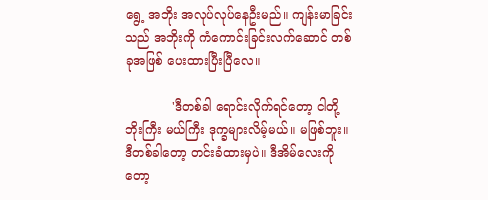ရွေ့ အဘိုး အလုပ်လုပ်နေဦးမည်။ ကျန်းမာခြင်းသည် အဘိုးကို ကံကောင်းခြင်းလက်ဆောင် တစ်ခုအဖြစ် ပေးထားပြီးပြီလေ။

            'ဒီတစ်ခါ ရောင်းလိုက်ရင်တော့ ငါတို့ ဘိုးကြီး မယ်ကြီး ဒုက္ခများလိမ့်မယ်။ မဖြစ်ဘူး။ ဒီတစ်ခါတော့ တင်းခံထားမှပဲ။ ဒီအိမ်လေးကိုတော့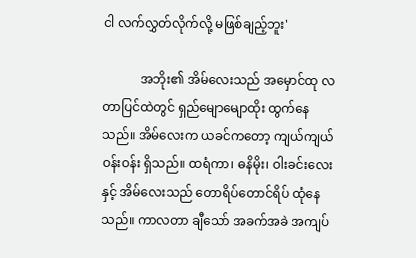ငါ လက်လွှတ်လိုက်လို့ မဖြစ်ချည့်ဘူး'

            အဘိုး၏ အိမ်လေးသည် အမှောင်ထု လတာပြင်ထဲတွင် ရှည်မျောမျောထိုး ထွက်နေသည်။ အိမ်လေးက ယခင်ကတော့ ကျယ်ကျယ်ဝန်းဝန်း ရှိသည်။ ထရံကာ၊ ဓနိမိုး၊ ဝါးခင်းလေးနှင့် အိမ်လေးသည် တောရိပ်တောင်ရိပ် ထုံနေသည်။ ကာလတာ ချီသော် အခက်အခဲ အကျပ်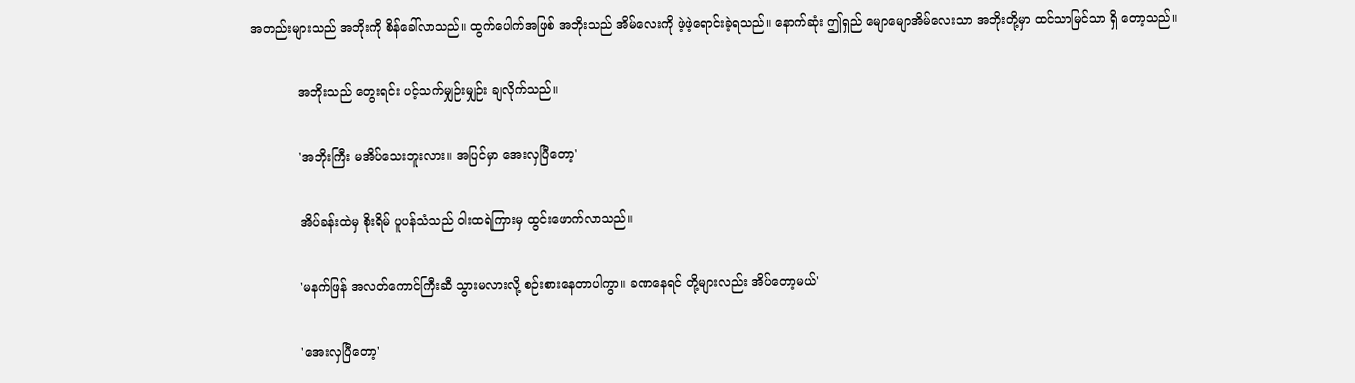အတည်းများသည် အဘိုးကို စိန်ခေါ်လာသည်။ ထွက်ပေါက်အဖြစ် အဘိုးသည် အိမ်လေးကို ဖဲ့ဖဲ့ရောင်းခဲ့ရသည်။ နောက်ဆုံး ဤရှည် မျောမျောအိမ်လေးသာ အဘိုးတို့မှာ ထင်သာမြင်သာ ရှိ တော့သည်။

            အဘိုးသည် တွေးရင်း ပင့်သက်မျှဉ်းမျှဉ်း ချလိုက်သည်။

            'အဘိုးကြီး မအိပ်သေးဘူးလား။ အပြင်မှာ အေးလှပြီတော့'

            အိပ်ခန်းထဲမှ စိုးရိမ် ပူပန်သံသည် ဝါးထရဲကြားမှ ထွင်းဖောက်လာသည်။

            'မနက်ဖြန် အလတ်ကောင်ကြီးဆီ သွားမလားလို့ စဉ်းစားနေတာပါကွာ။ ခဏနေရင် တို့များလည်း အိပ်တော့မယ်'

            'အေးလှပြီတော့'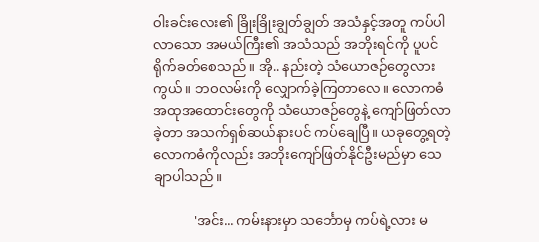ဝါးခင်းလေး၏ ခြိုးခြိုးချွတ်ချွတ် အသံနှင့်အတူ ကပ်ပါလာသော အမယ်ကြီး၏ အသံသည် အဘိုးရင်ကို ပူပင်ရိုက်ခတ်စေသည်။ အို.. နည်းတဲ့ သံယောဇဉ်တွေလားကွယ်။ ဘဝလမ်းကို လျှောက်ခဲ့ကြတာလေ။ လောကဓံ အထုအထောင်းတွေကို သံယောဇဉ်တွေနဲ့ ကျော်ဖြတ်လာခဲ့တာ အသက်ရှစ်ဆယ်နားပင် ကပ်ချေပြီ။ ယခုတွေ့ရတဲ့ လောကဓံကိုလည်း အဘိုးကျော်ဖြတ်နိုင်ဦးမည်မှာ သေချာပါသည်။

            'အင်း... ကမ်းနားမှာ သင်္ဘောမှ ကပ်ရဲ့လား မ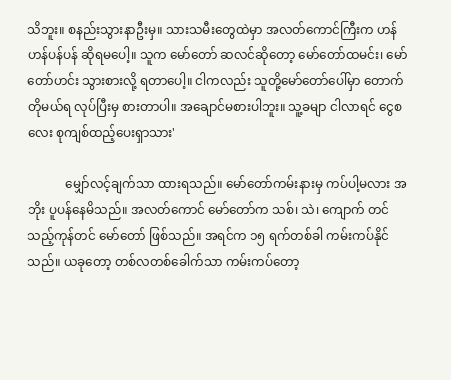သိဘူး။ စနည်းသွားနာဦးမှ။ သားသမီးတွေထဲမှာ အလတ်ကောင်ကြီးက ဟန်ဟန်ပန်ပန် ဆိုရမပေါ့။ သူက မော်တော် ဆလင်ဆိုတော့ မော်တော်ထမင်း၊ မော်တော်ဟင်း သွားစားလို့ ရတာပေါ့။ ငါကလည်း သူတို့မော်တော်ပေါ်မှာ တောက်တိုမယ်ရ လုပ်ပြီးမှ စားတာပါ။ အချောင်မစားပါဘူး။ သူ့ခမျာ ငါလာရင် ငွေစလေး စုကျစ်ထည့်ပေးရှာသား'

            မျှော်လင့်ချက်သာ ထားရသည်။ မော်တော်ကမ်းနားမှ ကပ်ပါ့မလား အဘိုး ပူပန်နေမိသည်။ အလတ်ကောင် မော်တော်က သစ်၊ သဲ၊ ကျောက် တင်သည့်ကုန်တင် မော်တော် ဖြစ်သည်။ အရင်က ၁၅ ရက်တစ်ခါ ကမ်းကပ်နိုင်သည်။ ယခုတော့ တစ်လတစ်ခေါက်သာ ကမ်းကပ်တော့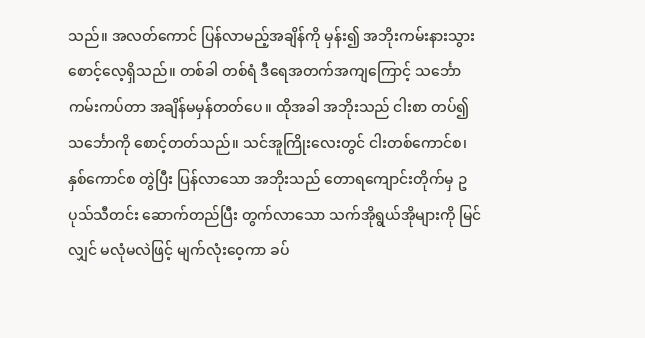သည်။ အလတ်ကောင် ပြန်လာမည့်အချိန်ကို မှန်း၍ အဘိုးကမ်းနားသွား စောင့်လေ့ရှိသည်။ တစ်ခါ တစ်ရံ ဒီရေအတက်အကျကြောင့် သင်္ဘောကမ်းကပ်တာ အချိန်မမှန်တတ်ပေ။ ထိုအခါ အဘိုးသည် ငါးစာ တပ်၍ သင်္ဘောကို စောင့်တတ်သည်။ သင်အူကြိုးလေးတွင် ငါးတစ်ကောင်စ၊ နှစ်ကောင်စ တွဲပြီး ပြန်လာသော အဘိုးသည် တောရကျောင်းတိုက်မှ ဥပုသ်သီတင်း ဆောက်တည်ပြီး တွက်လာသော သက်အိုရွယ်အိုများကို မြင်လျှင် မလုံမလဲဖြင့် မျက်လုံးဝေ့ကာ ခပ်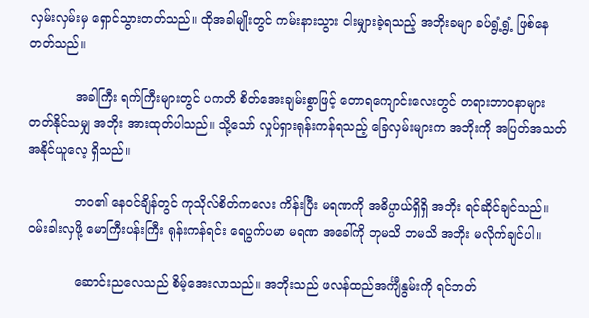လှမ်းလှမ်းမှ ရှောင်သွားတတ်သည်။ ထိုအခါမျိုးတွင် ကမ်းနားသွား ငါးမျှားခဲ့ရသည့် အဘိုးခမျာ ခပ်ရွံ့ရွံ့ ဖြစ်နေတတ်သည်။

            အခါကြီး ရက်ကြီးများတွင် ပကတိ စိတ်အေးချမ်းစွာဖြင့် တောရကျောင်းလေးတွင် တရားဘာဝနာများ တတ်နိုင်သမျှ အဘိုး အားထုတ်ပါသည်။ သို့သော် လှုပ်ရှားရုန်းကန်ရသည့် ခြေလှမ်းများက အဘိုးကို အပြတ်အသတ် အနိုင်ယူလေ့ ရှိသည်။

            ဘဝ၏ နေဝင်ချိန်တွင် ကုသိုလ်စိတ်ကလေး ကိန်းပြီး မရဏကို အဓိပ္ပာယ်ရှိရှိ အဘိုး ရင်ဆိုင်ချင်သည်။ ဝမ်းခါးလှဖို့ မောကြီးပန်းကြီး ရုန်းကန်ရင်း ရေပွက်ပမာ မရဏ အခေါ်ကို ဘုမသိ ဘမသိ အဘိုး မလိုက်ချင်ပါ။

            ဆောင်းညလေသည် စိမ့်အေးလာသည်။ အဘိုးသည် ဖလန်ထည်အင်္ကျီနွမ်းကို ရင်ဘတ်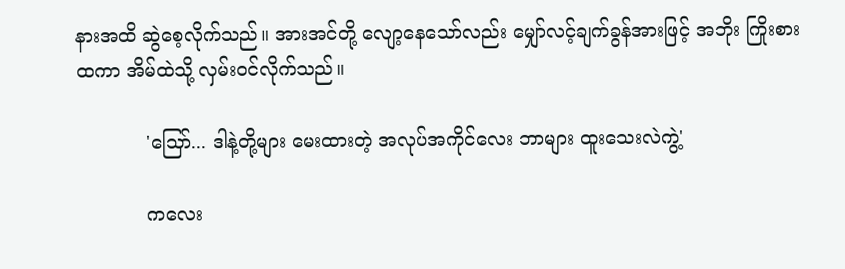နားအထိ ဆွဲစေ့လိုက်သည်။ အားအင်တို့ လျော့နေသော်လည်း မျှော်လင့်ချက်ခွန်အားဖြင့် အဘိုး ကြိုးစားထကာ အိမ်ထဲသို့ လှမ်းဝင်လိုက်သည်။

            'သြော်... ဒါနဲ့တို့များ မေးထားတဲ့ အလုပ်အကိုင်လေး ဘာများ ထူးသေးလဲကွဲ့'

            ကလေး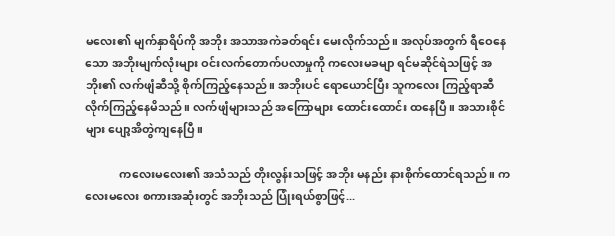မလေး၏ မျက်နှာရိပ်ကို အဘိုး အသာအကဲခတ်ရင်း မေးလိုက်သည်။ အလုပ်အတွက် ရီဝေနေသော အဘိုးမျက်လုံးများ ဝင်းလက်တောက်ပလာမှုကို ကလေးမခမျာ ရင်မဆိုင်ရဲသဖြင့် အဘိုး၏ လက်ဖျံဆီသို့ စိုက်ကြည့်နေသည်။ အဘိုးပင် ရောယောင်ပြီး သူကလေး ကြည့်ရာဆီ လိုက်ကြည့်နေမိသည်။ လက်ဖျံများသည် အကြောများ ထောင်းထောင်း ထနေပြီ။ အသားစိုင်များ ပျော့အိတွဲကျနေပြီ။

            ကလေးမလေး၏ အသံသည် တိုးလွန်းသဖြင့် အဘိုး မနည်း နားစိုက်ထောင်ရသည်။ ကလေးမလေး စကားအဆုံးတွင် အဘိုးသည် ပြုံးရယ်စွာဖြင့်...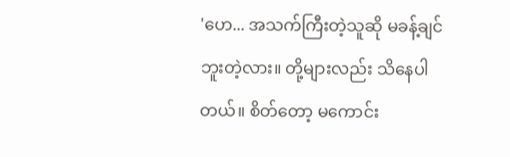'ဟေ... အသက်ကြီးတဲ့သူဆို မခန့်ချင်ဘူးတဲ့လား။ တို့များလည်း သိနေပါတယ်။ စိတ်တော့ မကောင်း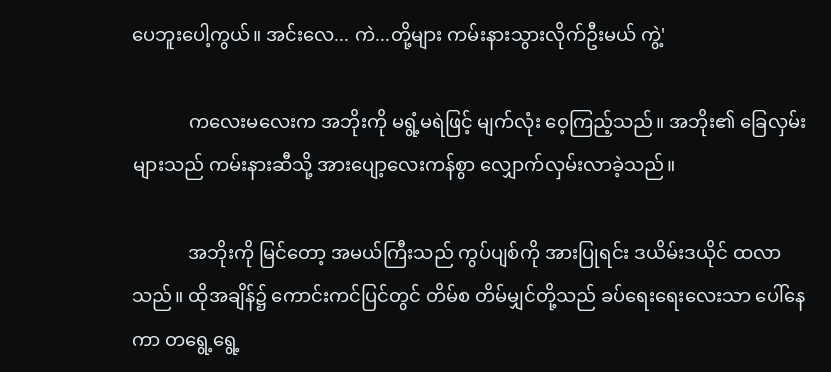ပေဘူးပေါ့ကွယ်။ အင်းလေ... ကဲ...တို့များ ကမ်းနားသွားလိုက်ဦးမယ် ကွဲ့'

            ကလေးမလေးက အဘိုးကို မရွံ့မရဲဖြင့် မျက်လုံး ဝေ့ကြည့်သည်။ အဘိုး၏ ခြေလှမ်းများသည် ကမ်းနားဆီသို့ အားပျော့လေးကန်စွာ လျှောက်လှမ်းလာခဲ့သည်။

            အဘိုးကို မြင်တော့ အမယ်ကြီးသည် ကွပ်ပျစ်ကို အားပြုရင်း ဒယိမ်းဒယိုင် ထလာသည်။ ထိုအချိန်၌ ကောင်းကင်ပြင်တွင် တိမ်စ တိမ်မျှင်တို့သည် ခပ်ရေးရေးလေးသာ ပေါ်နေကာ တရွေ့ရွေ့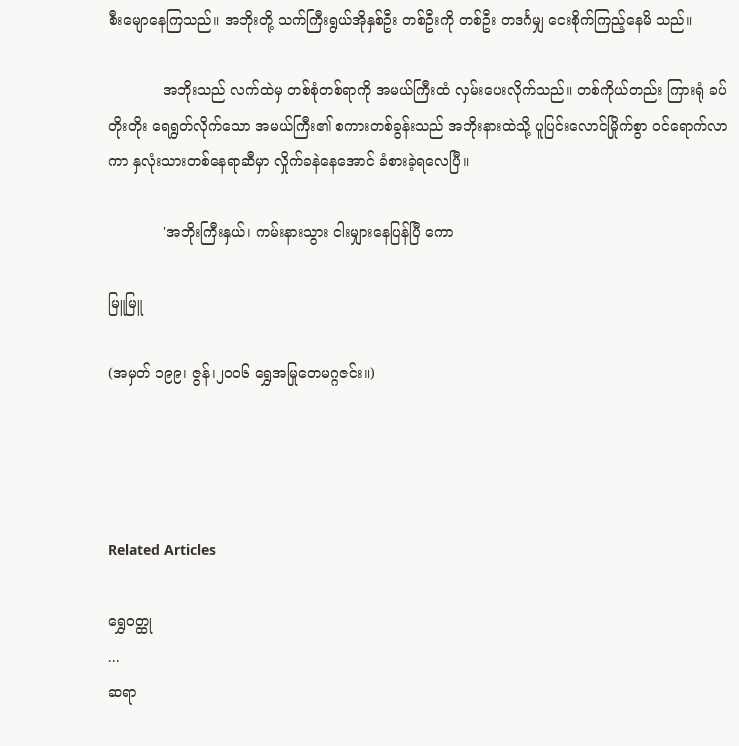စီးမျောနေကြသည်။ အဘိုးတို့ သက်ကြီးရွယ်အိုနှစ်ဦး တစ်ဦးကို တစ်ဦး တဒင်္ဂမျှ ငေးစိုက်ကြည့်နေမိ သည်။

            အဘိုးသည် လက်ထဲမှ တစ်စုံတစ်ရာကို အမယ်ကြီးထံ လှမ်းပေးလိုက်သည်။ တစ်ကိုယ်တည်း ကြားရုံ ခပ်တိုးတိုး ရေရွတ်လိုက်သော အမယ်ကြီး၏ စကားတစ်ခွန်းသည် အဘိုးနားထဲသို့ ပူပြင်းလောင်မြိုက်စွာ ဝင်ရောက်လာကာ နှလုံးသားတစ်နေရာဆီမှာ လှိုက်ခနဲနေအောင် ခံစားခဲ့ရလေပြီ။

            'အဘိုးကြီးနှယ်၊ ကမ်းနားသွား ငါးမျှားနေပြန်ပြီ ကော

မြူမြူ

(အမှတ် ၁၉၉၊ ဇွန်၊၂၀၀၆ ရွှေအမြုတေမဂ္ဂဇင်း။)




Related Articles

ရွှေဝတ္ထု
...
ဆရာ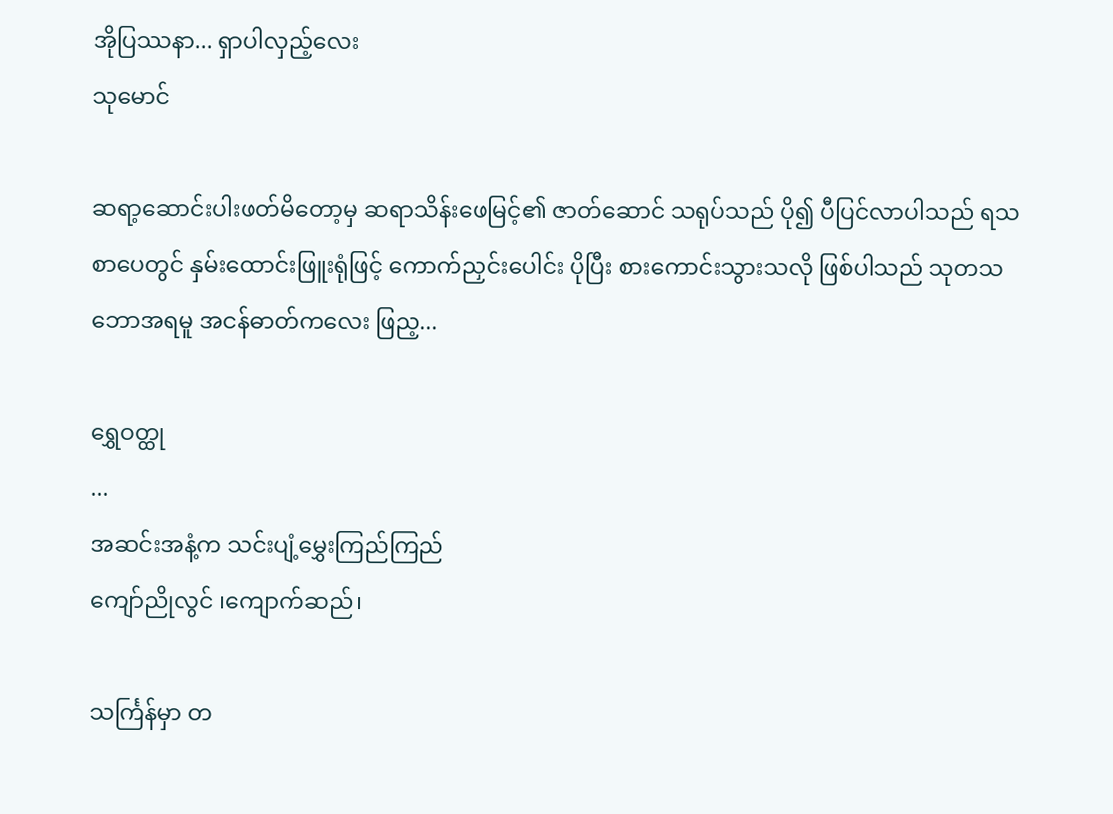အိုပြဿနာ... ရှာပါလှည့်လေး
သုမောင်

ဆရာ့ဆောင်းပါးဖတ်မိတော့မှ ဆရာသိန်းဖေမြင့်၏ ဇာတ်ဆောင် သရုပ်သည် ပို၍ ပီပြင်လာပါသည် ရသစာပေတွင် နှမ်းထောင်းဖြူးရုံဖြင့် ကောက်ညှင်းပေါင်း ပိုပြီး စားကောင်းသွားသလို ဖြစ်ပါသည် သုတသဘောအရမူ အငန်ဓာတ်ကလေး ဖြည့...

ရွှေဝတ္ထု
...
အဆင်းအနံ့က သင်းပျံ့မွှေးကြည်ကြည်
ကျော်ညိုလွင် ၊ကျောက်ဆည်၊

သင်္ကြန်မှာ တ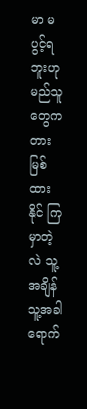မာ မပွင့်ရဘူးဟု မည်သူတွေက တားမြစ်ထားနိုင် ကြမှာတဲ့လဲ သူ့အချိန် သူ့အခါ ရောက်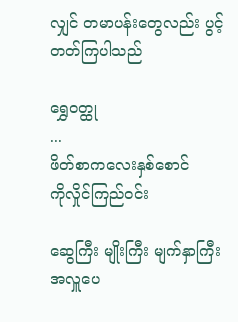လျှင် တမာပန်းတွေလည်း ပွင့်တတ်ကြပါသည်

ရွှေဝတ္ထု
...
ဖိတ်စာကလေးနှစ်စောင်
ကိုလှိုင်ကြည်ဝင်း

ဆွေကြီး မျိုးကြီး မျက်နှာကြီးအလှူပေ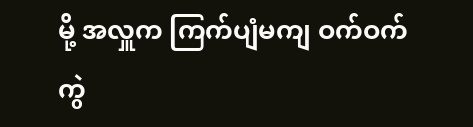မို့ အလှူက ကြက်ပျံမကျ ဝက်ဝက်ကွဲ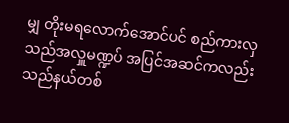မျှ တိုးမရလောက်အောင်ပင် စည်ကားလှသည်အလှူမဏ္ဍပ် အပြင်အဆင်ကလည်း သည်နယ်တစ်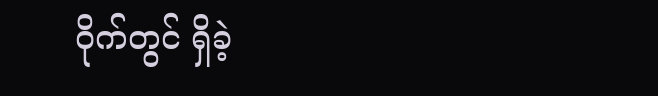ဝိုက်တွင် ရှိခဲ့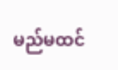မည်မထင်